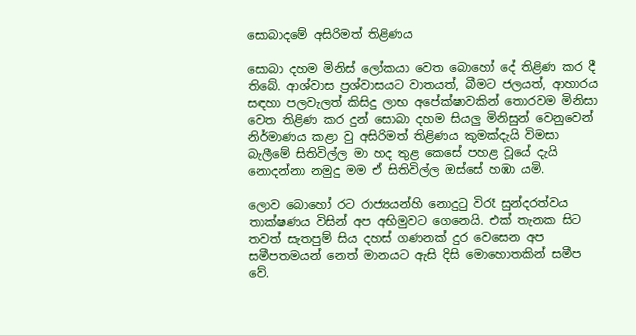සොබාදමේ අසිරිමත් තිළිණය

සොබා දහම මිනිස් ලෝකයා වෙත බොහෝ දේ තිළිණ කර දී තිබේ. ආශ්වාස ප්‍රශ්වාසයට වාතයත්, බීමට ජලයත්, ආහාරය සඳහා පලවැලත් කිසිදු ලාභ අපේක්ෂාවකින් තොරවම මිනිසා වෙත තිළිණ කර දුන් සොබා දහම සියලු මිනිසුන් වෙනුවෙන් නිර්මාණය කළා වු අසිරිමත් තිළිණය කුමක්දැයි විමසා බැලීමේ සිතිවිල්ල මා හද තුළ කෙසේ පහළ වූයේ දැයි නොදන්නා නමුදු මම ඒ සිතිවිල්ල ඔස්සේ හඹා යමි.

ලොව බොහෝ රට රාජ්‍යයන්හි නොදුටු විරෑ සුන්දරත්වය තාක්ෂණය විසින් අප අභිමුවට ගෙනෙයි. එක් තැනක සිට තවත් සැතපුම් සිය දහස් ගණනක් දුර වෙසෙන අප සමීපතමයන් නෙත් මානයට ඇසි දිසි මොහොතකින් සමීප වේ.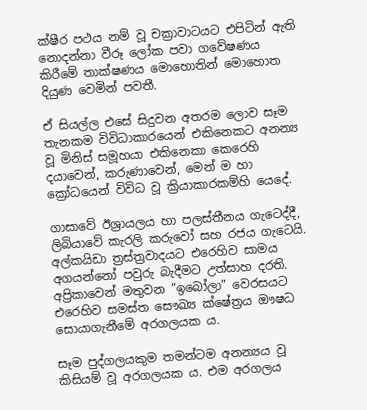ක්ෂීර පථය නම් වූ චක්‍රාවාටයට එපිටින් ඇති නොදන්නා වීරූ ලෝක පවා ගවේෂණය කිරීමේ තාක්ෂණය මොහොතින් මොහොත දියුණ වෙමින් පවතී.

ඒ සියල්ල එසේ සිදුවන අතරම ලොව සෑම තැනකම විවිධාකාරයෙන් එකිනෙකට අනන්‍ය වූ මිනිස් සමූහයා එකිනෙකා කෙරෙහි දයාවෙන්, කරුණාවෙන්, මෙන් ම හා ක්‍රෝධයෙන් විවිධ වූ ක්‍රියාකාරකම්හි යෙදේ.

ගාසාවේ ඊශ්‍රායලය හා පලස්තීනය ගැටෙද්දී, ලිබියාවේ කැරලි කරුවෝ සහ රජය ගැටෙයි. අල්කයිඩා ත්‍රස්ත්‍රවාදයට එරෙහිව සාමය අගයන්නෝ පවුරු බැදීමට උත්සාහ දරති. අප්‍රිකාවෙන් මතුවන “ඉබෝලා” වෙරසයට එරෙහිව සමස්ත සෞඛ්‍ය ක්ෂේත්‍රය ඖෂධ සොයාගැනීමේ අරගලයක ය.

සෑම පුද්ගලයකුම තමන්ටම අනන්‍යය වූ කිසියම් වූ අරගලයක ය. එම අරගලය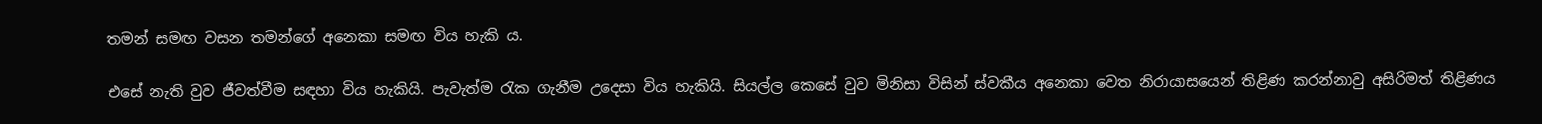තමන් සමඟ වසන තමන්ගේ අනෙකා සමඟ විය හැකි ය.

එසේ නැති වුව ජීවත්වීම සඳහා විය හැකියි. පැවැත්ම රැක ගැනීම උදෙසා විය හැකියි. සියල්ල කෙසේ වුව මිනිසා විසින් ස්වකීය අනෙකා වෙත නිරායාසයෙන් තිළිණ කරන්නාවු අසිරිමත් තිළිණය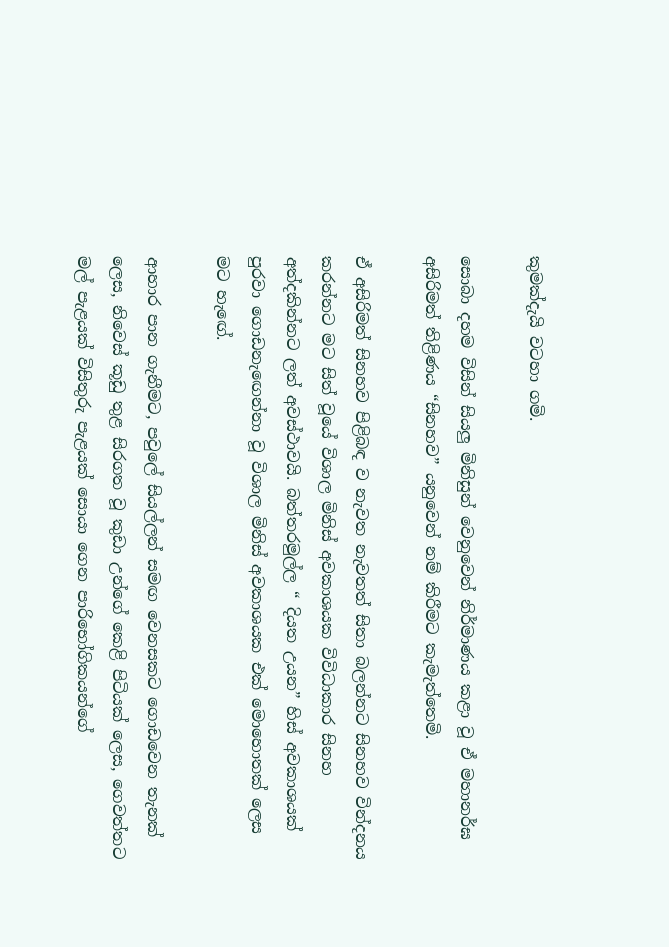කුමක්දැයි වටහා ගමි.

සොබා දහම විසින් සියලු මිනිසුන් වෙනුවෙන් නිර්මාණය කළා වූ ඒ මහානර්ඝ අසිරිමත් තිළිණය “සිනහව” යනුවෙන් නම් කිරීමට කැමැත්තෙමි.

ඒ අසිරිමත් සිනහව පිළිබඳ ව නැවත නැවතත් සිතා බලන්නට සිනහව වින්දනය කරන්නට ‍මට සිත් වූයේ විශාල මිනිස් අවකාශයක විවිධාකාර සිනහ අත්දකින්නට ලත් අවස්ථාවයි. බත්තරමුල්ල “ දියත උයන” හිස් අවකාශයක් පුරවා ගොඩනැ‍ඟෙන්නා වූ විශාල මිනිස් අවකාශයක එක් මොහොතක් ලෙස මට හැ‍‍ඟේ.

ආහාර පාන ගැනීමට, පවුලේ සියල්ලන් සමඟ වෙනසකට ගොඩවෙන තැනක් ලෙස, නිවෙස් කූඩු තුළ සිරගත වූ කුඩා උන්ගේ කෙළි පිටියක් ලෙස, ගෙවත්තට මල් පැළයක් විසිතුරු පැළයක් සොයා ගෙන පාරිභෝගිකයන්ගේ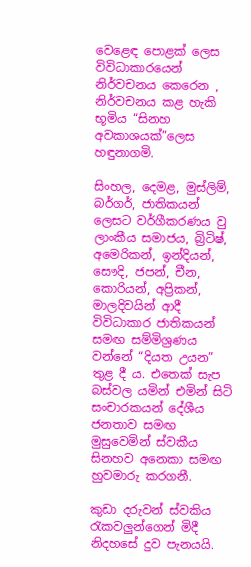වෙළෙඳ පොළක් ලෙස විවිධාකාරයෙන් නිර්වචනය කෙරෙන , නිර්වචනය කළ හැකි භූමිය “සිනහ අවකාශයක්”ලෙස හඳුනාගමි.

සිංහල, දෙමළ, මුස්ලිම්, බර්ගර්, ජාතිකයන් ලෙසට වර්ගීකරණය වු ලාංකීය සමාජය, බ්‍රිටිෂ්, අමෙරිකන්, ඉන්දියන්, සෞදි, ජපන්, චීන, කොරියන්, අප්‍රිකන්, මාලදිවයින් ආදී විවිධාකාර ජාතිකයන් සමඟ සම්මිශ්‍රණය වන්නේ “දියත උය‍න” තුළ දී ය. එතෙක් සැප බස්වල යමින් එමින් සිටි සංචාරකයන් දේශීය ජනතාව සමඟ මුසුවෙමින් ස්වකීය සිනහව අනෙකා සමඟ හුවමාරු කරගනී.

කුඩා දරුවන් ස්වකිය රැකවලුන්ගෙන් මිදී නිදහසේ දුව පැනයයි.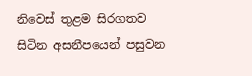නිවෙස් තුළම සිරගතව සිටින අසනීපයෙන් පසුවන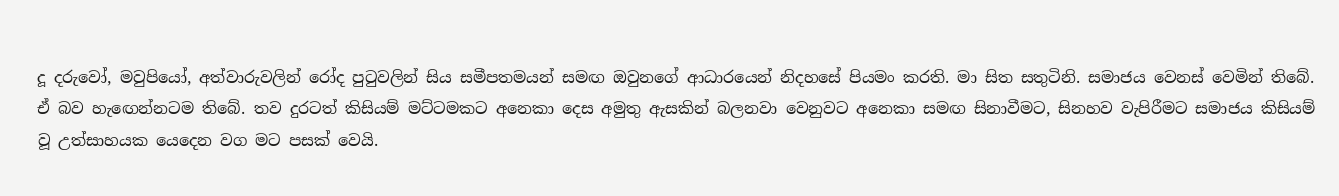දූ දරුවෝ, මවුපියෝ, අත්වාරුවලින් රෝද පුටුවලින් සිය සමීපතමයන් සමඟ ඔවුනගේ ආධාරයෙන් නිදහසේ පියමං කරති. මා සිත සතුටිනි. සමාජය වෙනස් වෙමින් තිබේ. ඒ බව හැ‍ඟෙන්නටම තිබේ. තව දුරටත් කිසියම් මට්ටමකට අනෙකා දෙස අමුතු ඇසකින් බලනවා වෙනුවට අනෙකා සමඟ සිනාවීමට, සිනහව වැපිරීමට සමාජය කිසියම් වූ උත්සාහයක යෙදෙන වග මට පසක් වෙයි.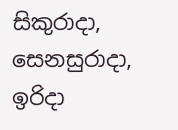සිකුරාදා, සෙනසුරාදා, ඉරිදා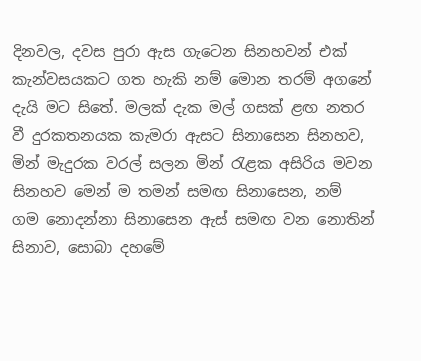දිනවල, දවස පුරා ඇස ගැ‍ටෙන සිනහවන් එක් කැන්වසයකට ගත හැකි නම් මොන තරම් අගනේ දැයි මට සිතේ. මලක් දැක මල් ගසක් ළඟ නතර වී දුරකතනයක කැමරා ඇසට සිනාසෙන සිනහව, මින් මැදුරක වරල් සලන මින් රැළක අසිරිය මවන සිනහව මෙන් ම තමන් සමඟ සිනාසෙන, නම් ගම ‍නොදන්නා සිනාසෙන ඇස් සමඟ වන නොතින් සිනාව, සොබා දහමේ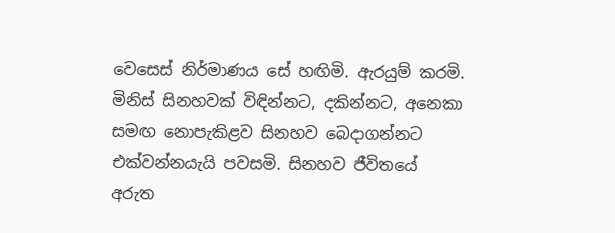වෙසෙස් නිර්මාණය සේ හඟිමි. ඇරයුම් කරමි. මිනිස් සිනහවක් විඳින්නට, දකින්නට, අනෙකා සමඟ නොපැකිළව සිනහව බෙදාගන්නට එක්වන්නයැයි පවසමි. සිනහව ජීවිතයේ අරුත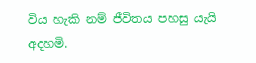විය හැකි නම් ජීවිතය පහසු යැයි අදහමි.